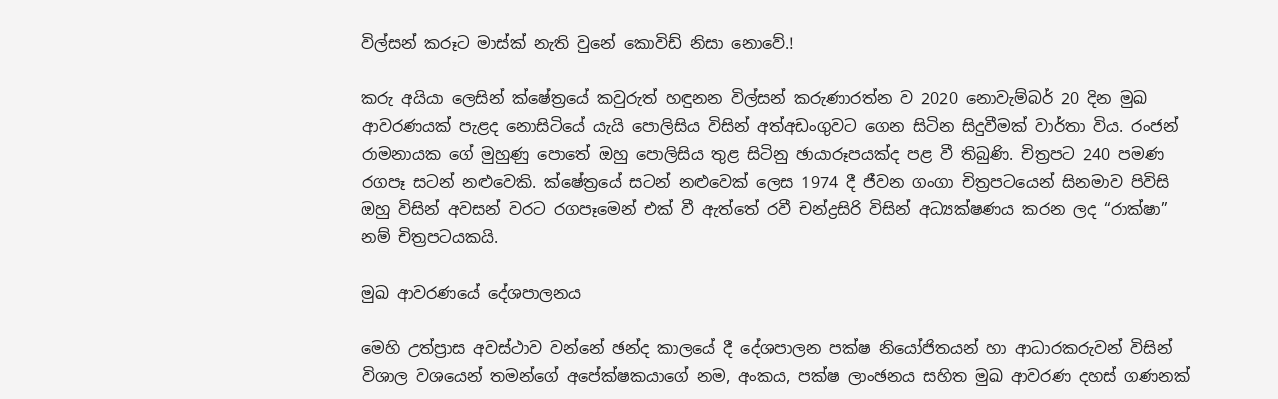විල්සන් කරූට මාස්ක් නැති වුනේ කොවිඩ් නිසා නොවේ.!

කරු අයියා ලෙසින් ක්ෂේත්‍රයේ කවුරුත් හඳුනන විල්සන් කරුණාරත්න ව 2020 නොවැම්බර් 20 දින මුඛ ආවරණයක් පැළද නොසිටියේ යැයි පොලිසිය විසින් අත්අඩංගුවට ගෙන සිටින සිදුවීමක් වාර්තා විය. රංජන් රාමනායක ගේ මුහුණු පොතේ ඔහු පොලිසිය තුළ සිටිනු ඡායාරූපයක්ද පළ වී තිබුණි. චිත්‍රපට 240 පමණ රගපෑ සටන් නළුවෙකි. ක්ෂේත්‍රයේ සටන් නළුවෙක් ලෙස 1974 දී ජීවන ගංගා චිත්‍රපටයෙන් සිනමාව පිවිසි ඔහු විසින් අවසන් වරට රගපෑමෙන් එක් වී ඇත්තේ රවී චන්ද්‍රසිරි විසින් අධ්‍යක්ෂණය කරන ලද “රාක්ෂා” නම් චිත්‍රපටයකයි.

මුඛ ආවරණයේ දේශපාලනය

මෙහි උත්ප්‍රාස අවස්ථාව වන්නේ ඡන්ද කාලයේ දී දේශපාලන පක්ෂ නියෝජිතයන් හා ආධාරකරුවන් විසින් විශාල වශයෙන් තමන්ගේ අපේක්ෂකයාගේ නම, අංකය, පක්ෂ ලාංඡනය සහිත මුඛ ආවරණ දහස් ගණනක්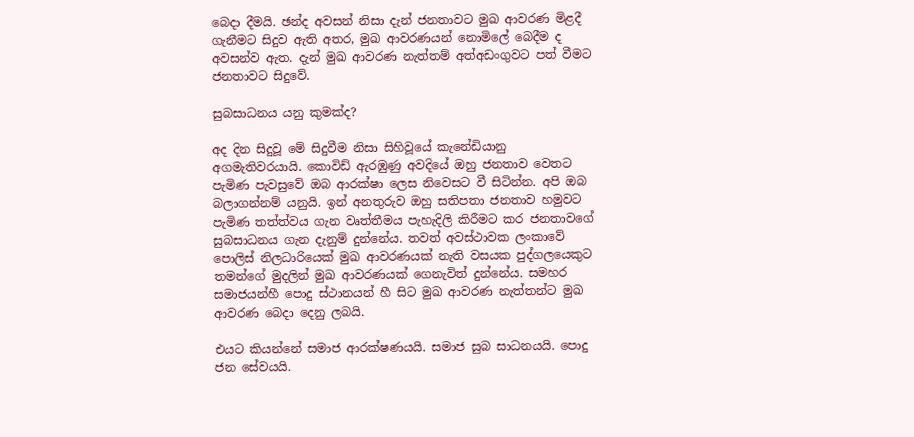බෙදා දීමයි. ඡන්ද අවසන් නිසා දැන් ජනතාවට මුඛ ආවරණ මිළදී ගැනීමට සිදුව ඇති අතර, මුඛ ආවරණයන් නොමිලේ බෙදීම ද අවසන්ව ඇත. දැන් මුඛ ආවරණ නැත්තම් අත්අඩංගුවට පත් වීමට ජනතාවට සිදුවේ.

සුබසාධනය යනු කුමක්ද?

අද දින සිදුවූ මේ සිදුවීම නිසා සිහිවූයේ කැනේඩියානු අගමැතිවරයායි. කොවිඩ් ඇරඹුණු අවදියේ ඔහු ජනතාව වෙතට පැමිණ පැවසුවේ ඔබ ආරක්ෂා ලෙස නිවෙසට වී සිටින්න. අපි ඔබ බලාගන්නම් යනුයි. ඉන් අනතුරුව ඔහු සතිපතා ජනතාව හමුවට පැමිණ තත්ත්වය ගැන වෘත්තීමය පැහැදිලි කිරීමට කර ජනතාවගේ සුබසාධනය ගැන දැනුම් දුන්නේය. තවත් අවස්ථාවක ලංකාවේ පොලිස් නිලධාරියෙක් මුඛ ආවරණයක් නැති වසයක පුද්ගලයෙකුට තමන්ගේ මුදලින් මුඛ ආවරණයක් ගෙනැවිත් දුන්නේය. සමහර සමාජයන්හී පොදු ස්ථානයන් හී සිට මුඛ ආවරණ නැත්තන්ට මුඛ ආවරණ බෙදා දෙනු ලබයි.

එයට කියන්නේ සමාජ ආරක්ෂණයයි. සමාජ සුබ සාධනයයි. පොදු ජන සේවයයි.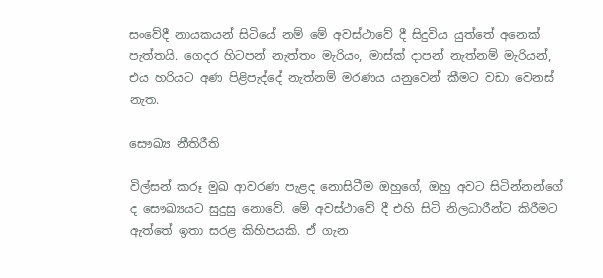සංවේදී නායකයන් සිටියේ නම් මේ අවස්ථාවේ දී සිදුවිය යුත්තේ අනෙක් පැත්තයි. ගෙදර හිටපන් නැත්තං මැරියං, මාස්ක් දාපන් නැත්නම් මැරියන්, එය හරියට අණ පිළිපැද්දේ නැත්නම් මරණය යනුවෙන් කීමට වඩා වෙනස් නැත.

සෞඛ්‍ය නීතිරීති

විල්සන් කරූ මුඛ ආවරණ පැළද නොසිටීම ඔහුගේ, ඔහු අවට සිටින්නන්ගේ ද සෞඛ්‍යයට සුදුසු නොවේ. මේ අවස්ථාවේ දී එහි සිටි නිලධාරීන්ට කිරීමට ඇත්තේ ඉතා සරළ කිහිපයකි. ඒ ගැන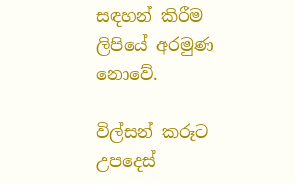සඳහන් කිරීම ලිපියේ අරමුණ නොවේ.

විල්සන් කරූට උපදෙස්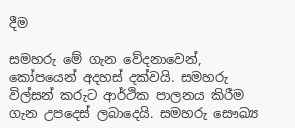දීම

සමහරු මේ ගැන වේදනාවෙන්, කෝපයෙන් අදහස් දක්වයි. සමහරු විල්සන් කරුට ආර්ථික පාලනය කිරීම ගැන උපදෙස් ලබාදෙයි. සමහරු සෞඛ්‍ය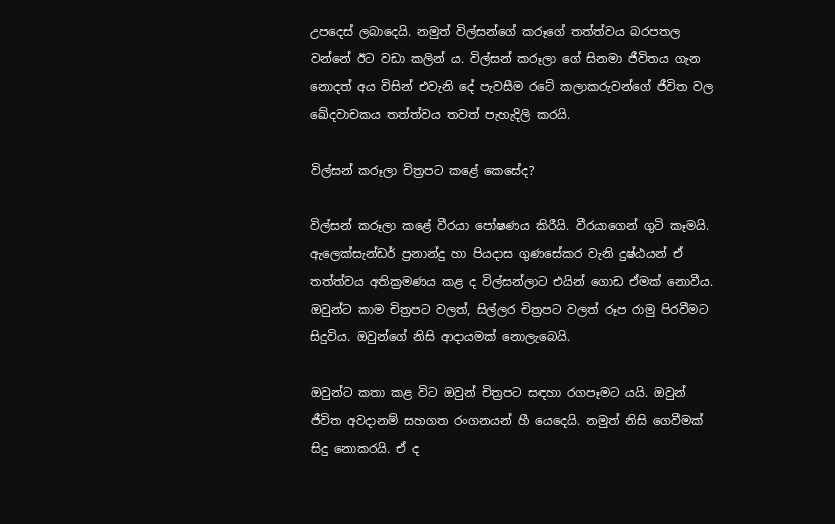උපදෙස් ලබාදෙයි. නමුත් විල්සන්ගේ කරූගේ තත්ත්වය බරපතල වන්නේ ඊට වඩා කලින් ය. විල්සන් කරූලා ගේ සිනමා ජීවිතය ගැන නොදත් අය විසින් එවැනි දේ පැවසීම රටේ කලාකරුවන්ගේ ජීවිත වල ඛේදවාචකය තත්ත්වය තවත් පැහැදිලි කරයි.

විල්සන් කරූලා චිත්‍රපට කළේ කෙසේද?

විල්සන් කරූලා කළේ වීරයා පෝෂණය කිරීයි. වීරයාගෙන් ගුටි කෑමයි. ඇලෙක්සැන්ඩර් ප්‍රනාන්දු හා පියදාස ගුණසේකර වැනි දුෂ්ඨයන් ඒ තත්ත්වය අතික්‍රමණය කළ ද විල්සන්ලාට එයින් ගොඩ ඒමක් නොවීය. ඔවුන්ට කාම චිත්‍රපට වලත්, සිල්ලර චිත්‍රපට වලත් රූප රාමු පිරවීමට සිදුවිය. ඔවුන්ගේ නිසි ආදායමක් නොලැබෙයි.

ඔවුන්ට කතා කළ විට ඔවුන් චිත්‍රපට සඳහා රගපෑමට යයි. ඔවුන් ජීවිත අවදානම් සහගත රංගනයන් හී යෙදෙයි. නමුත් නිසි ගෙවීමක් සිදු නොකරයි. ඒ ද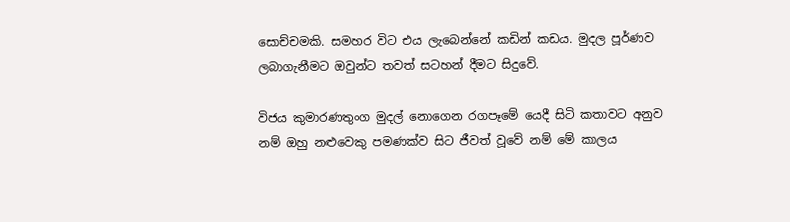සොච්චමකි. සමහර විට එය ලැබෙන්නේ කඩින් කඩය. මුදල පූර්ණව ලබාගැනීමට ඔවුන්ට තවත් සටහන් දීමට සිදුවේ.

විජය කුමාරණතුංග මුදල් නොගෙන රගපෑමේ යෙදී සිටි කතාවට අනුව නම් ඔහු නළුවෙකු පමණක්ව සිට ජීවත් වූවේ නම් මේ කාලය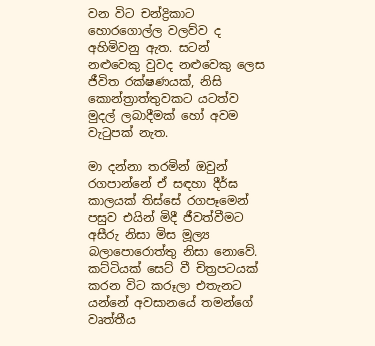වන විට චන්ද්‍රිකාට හොරගොල්ල වලව්ව ද අහිමිවනු ඇත. සටන් නළුවෙකු වුවද නළුවෙකු ලෙස ජීවිත රක්ෂණයක්, නිසි කොන්ත්‍රාත්තුවකට යටත්ව මුදල් ලබාදීමක් හෝ අවම වැටුපක් නැත.

මා දන්නා තරමින් ඔවුන් රගපාන්නේ ඒ සඳහා දීර්ඝ කාලයක් තිස්සේ රගපෑමෙන් පසුව එයින් මිදී ජීවත්වීමට අසීරු නිසා මිස මූල්‍ය බලාපොරොත්තු නිසා නොවේ. කට්ටියක් සෙට් වී චිත්‍රපටයක් කරන විට කරූලා එතැනට යන්නේ අවසානයේ තමන්ගේ වෘත්තීය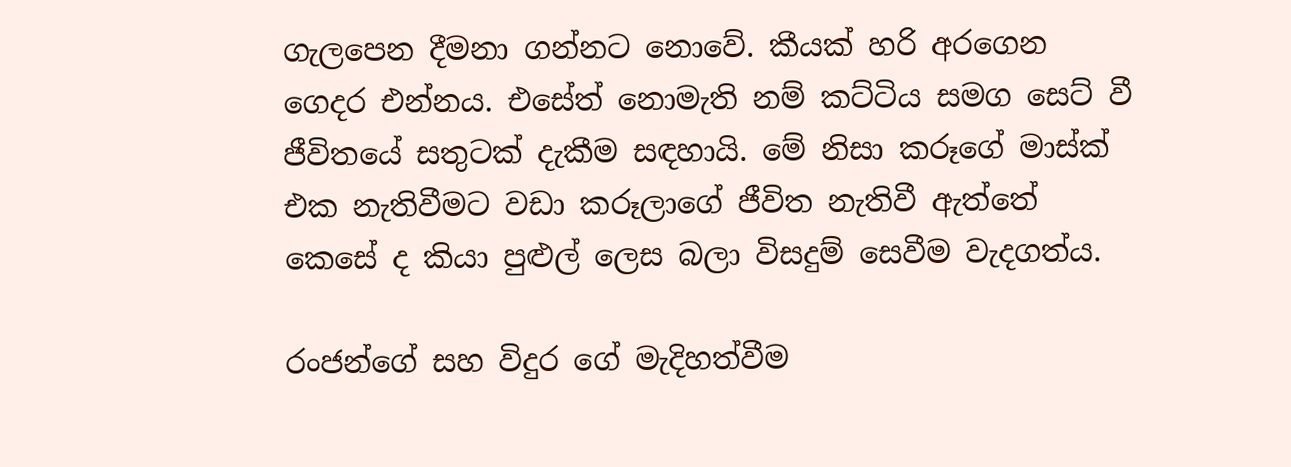ගැලපෙන දීමනා ගන්නට නොවේ. කීයක් හරි අරගෙන ගෙදර එන්නය. එසේත් නොමැති නම් කට්ටිය සමග සෙට් වී ජීවිතයේ සතුටක් දැකීම සඳහායි. මේ නිසා කරූගේ මාස්ක් එක නැතිවීමට වඩා කරූලාගේ ජීවිත නැතිවී ඇත්තේ කෙසේ ද කියා පුළුල් ලෙස බලා විසදුම් සෙවීම වැදගත්ය.

රංජන්ගේ සහ විදුර ගේ මැදිහත්වීම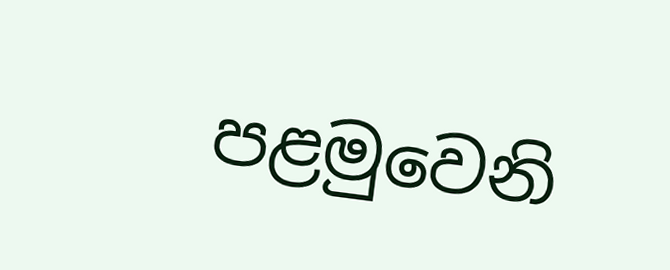පළමුවෙනි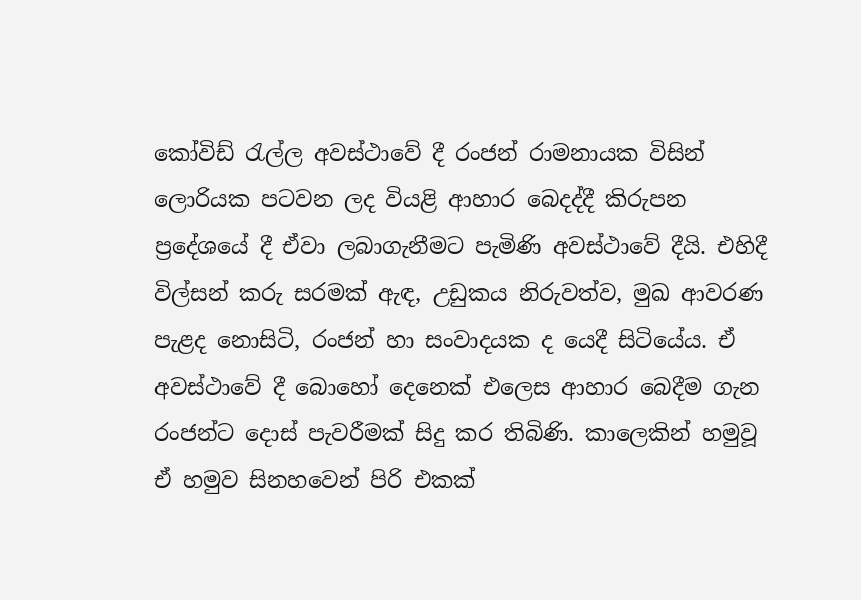කෝවිඩ් රැල්ල අවස්ථාවේ දී රංජන් රාමනායක විසින් ලොරියක පටවන ලද වියළි ආහාර බෙදද්දී කිරුපන ප්‍රදේශයේ දී ඒවා ලබාගැනීමට පැමිණි අවස්ථාවේ දීයි. එහිදී විල්සන් කරු සරමක් ඇඳ, උඩුකය නිරුවත්ව, මුඛ ආවරණ පැළද නොසිටි, රංජන් හා සංවාදයක ද යෙදී සිටියේය. ඒ අවස්ථාවේ දී බොහෝ දෙනෙක් එලෙස ආහාර බෙදීම ගැන රංජන්ට දොස් පැවරීමක් සිදු කර තිබිණි. කාලෙකින් හමුවූ ඒ හමුව සිනහවෙන් පිරි එකක්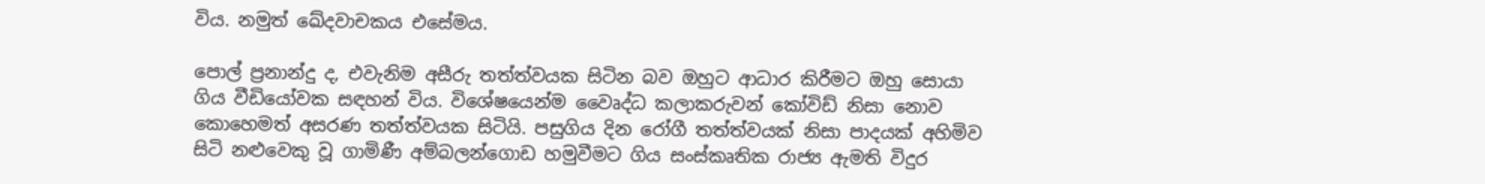විය. නමුත් ඛේදවාචකය එසේමය.

පොල් ප්‍රනාන්දු ද, එවැනිම අසීරු තත්ත්වයක සිටින බව ඔහුට ආධාර කිරීමට ඔහු සොයා ගිය වීඩියෝවක සඳහන් විය. විශේෂයෙන්ම වෛෘද්ධ කලාකරුවන් කෝවිඩ් නිසා නොව කොහෙමත් අසරණ තත්ත්වයක සිටියි. පසුගිය දින රෝගී තත්ත්වයක් නිසා පාදයක් අහිමිව සිටි නළුවෙකු වූ ගාමිණී අම්බලන්ගොඩ හමුවීමට ගිය සංස්කෘතික රාජ්‍ය ඇමති විදුර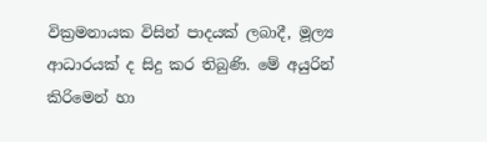වික්‍රමනායක විසින් පාදයක් ලබාදී, මූල්‍ය ආධාරයක් ද සිදු කර තිබුණි. මේ අයුරින් කිරිමෙන් හා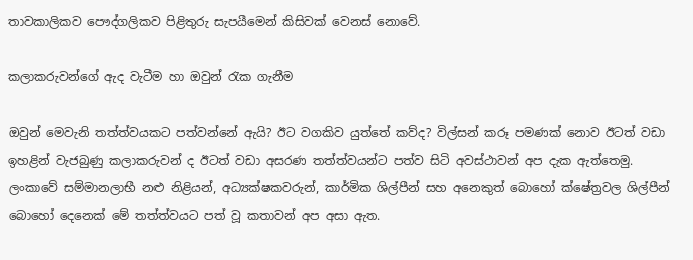තාවකාලිකව පෞද්ගලිකව පිළිතුරු සැපයීමෙන් කිසිවක් වෙනස් නොවේ.

කලාකරුවන්ගේ ඇද වැටීම හා ඔවුන් රැක ගැනීම

ඔවුන් මෙවැනි තත්ත්වයකට පත්වන්නේ ඇයි? ඊට වගකිව යුත්තේ කව්ද? විල්සන් කරූ පමණක් නොව ඊටත් වඩා ඉහළින් වැජබුණු කලාකරුවන් ද ඊටත් වඩා අසරණ තත්ත්වයන්ට පත්ව සිටි අවස්ථාවන් අප දැක ඇත්තෙමු. ලංකාවේ සම්මානලාභී නළු නිළියන්, අධ්‍යක්ෂකවරුන්, කාර්මික ශිල්පීන් සහ අනෙකුත් බොහෝ ක්ෂේත්‍රවල ශිල්පීන් බොහෝ දෙනෙක් මේ තත්ත්වයට පත් වූ කතාවන් අප අසා ඇත.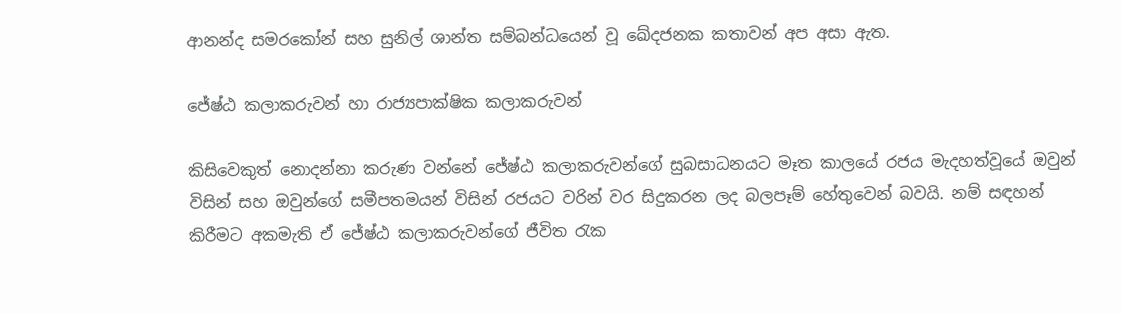ආනන්ද සමරකෝන් සහ සුනිල් ශාන්ත සම්බන්ධයෙන් වූ ඛේදජනක කතාවන් අප අසා ඇත.

ජේෂ්ඨ කලාකරුවන් හා රාජ්‍යපාක්ෂික කලාකරුවන්

කිසිවෙකුත් නොදන්නා කරුණ වන්නේ ජේෂ්ඨ කලාකරුවන්ගේ සුබසාධනයට මෑත කාලයේ රජය මැදහත්වූයේ ඔවුන් විසින් සහ ඔවුන්ගේ සමීපතමයන් විසින් රජයට වරින් වර සිදුකරන ලද බලපෑම් හේතුවෙන් බවයි. නම් සඳහන් කිරීමට අකමැති ඒ ජේෂ්ඨ කලාකරුවන්ගේ ජීවිත රැක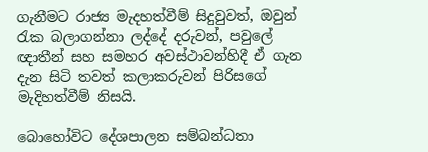ගැනීමට රාජ්‍ය මැදහත්වීම් සිදුවුවත්, ඔවුන් රැක බලාගන්නා ලද්දේ දරුවන්, පවුලේ ඥාතීන් සහ සමහර අවස්ථාවන්හිදී ඒ ගැන දැන සිටි තවත් කලාකරුවන් පිරිසගේ මැදිහත්වීම් නිසයි.

බොහෝවිට දේශපාලන සම්බන්ධතා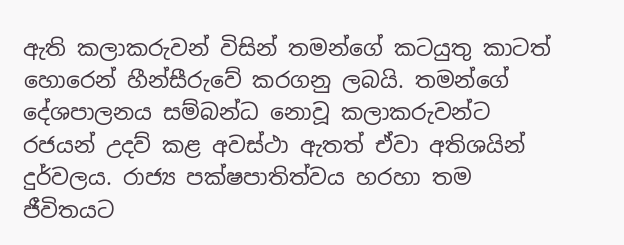ඇති කලාකරුවන් විසින් තමන්ගේ කටයුතු කාටත් හොරෙන් හීන්සීරුවේ කරගනු ලබයි. තමන්ගේ දේශපාලනය සම්බන්ධ නොවූ කලාකරුවන්ට රජයන් උදව් කළ අවස්ථා ඇතත් ඒවා අතිශයින් දුර්වලය. රාජ්‍ය පක්ෂපාතිත්වය හරහා තම ජීවිතයට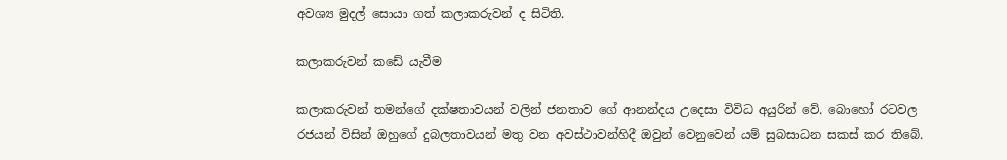අවශ්‍ය මුදල් සොයා ගත් කලාකරුවන් ද සිටිති.

කලාකරුවන් කඩේ යැවීම

කලාකරුවන් තමන්ගේ දක්ෂතාවයන් වලින් ජනතාව ගේ ආනන්දය උදෙසා විවිධ අයුරින් වේ. බොහෝ රටවල රජයන් විසින් ඔහුගේ දුබලතාවයන් මතු වන අවස්ථාවන්හිදී ඔවුන් වෙනුවෙන් යම් සුබසාධන සකස් කර තිබේ.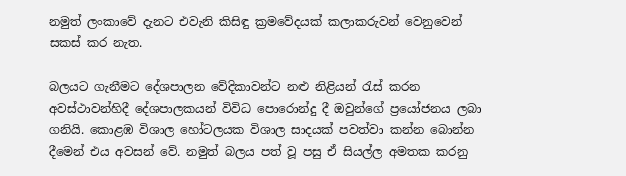නමුත් ලංකාවේ දැනට එවැනි කිසිඳු ක්‍රමවේදයක් කලාකරුවන් වෙනුවෙන් සකස් කර නැත.

බලයට ගැනීමට දේශපාලන වේදිකාවන්ට නළු නිළියන් රැස් කරන අවස්ථාවන්හිදී දේශපාලකයන් විවිධ පොරොන්දු දී ඔවුන්ගේ ප්‍රයෝජනය ලබා ගනියි. කොළඹ විශාල හෝටලයක විශාල සාදයක් පවත්වා කන්න බොන්න දීමෙන් එය අවසන් වේ. නමුත් බලය පත් වූ පසු ඒ සියල්ල අමතක කරනු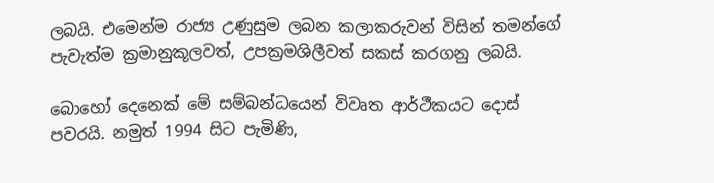ලබයි. එමෙන්ම රාජ්‍ය උණුසුම ලබන කලාකරුවන් විසින් තමන්ගේ පැවැත්ම ක්‍රමානුකූලවත්, උපක්‍රමශිලීවත් සකස් කරගනු ලබයි.

බොහෝ දෙනෙක් මේ සම්බන්ධයෙන් විවෘත ආර්ථීකයට දොස් පවරයි. නමුත් 1994 සිට පැමිණි,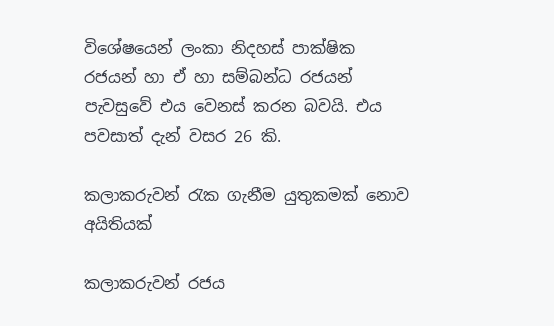විශේෂයෙන් ලංකා නිදහස් පාක්ෂික රජයන් හා ඒ හා සම්බන්ධ රජයන් පැවසුවේ එය වෙනස් කරන බවයි. එය පවසාත් දැන් වසර 26 කි.

කලාකරුවන් රැක ගැනීම යුතුකමක් නොව අයිතියක්

කලාකරුවන් රජය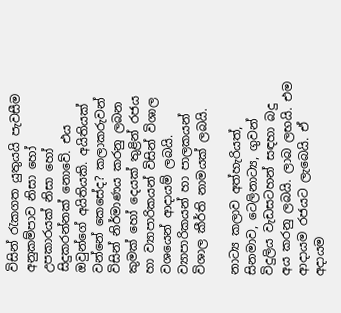විසින් රැකගත යුතුයයි පැවසීම අනුකම්පාව නිසා හෝ උපකාරයක් නිසා හෝ සිදුකරන්නක් නොවේ. එය ඔවුන්ගේ අයිතියකි. අයිතියක් වන්නේ කෙසේද? කලාකරුවන් විසින් නිර්මාණය කරනු ලබන කුමක් හෝ දෙයක් තුළින් රජය හා ව්‍යාපාරිකයන් විසින් විශාල වශයෙන් ආදායම් ලබයි. ව්‍යාපාරිකයන් හා පාලකයන් විශාල කීර්ති නාමයක් ලබයි.

නාට්‍ය කලාව අත්හැරියත්, සිනමාව, ටෙලිනාට්‍ය, ගුවන් විදුලිය වැඩසටහන් සඳහා බදු අය කරනු ලබයි. ලාබ ලභයි. එම ආදායම රජයට ලැබෙයි. ඒ අදායම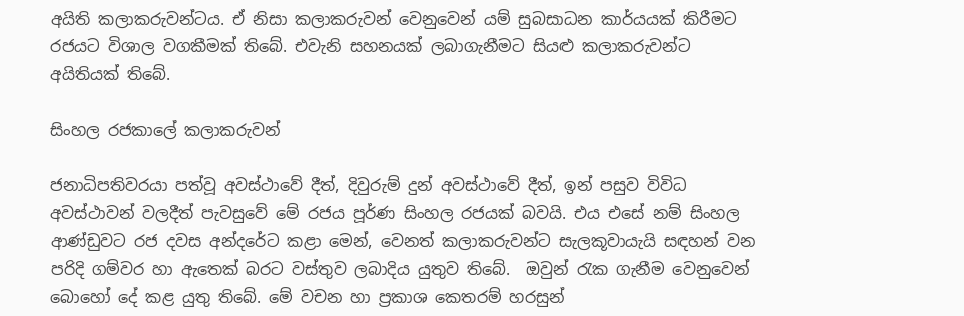අයිති කලාකරුවන්ටය. ඒ නිසා කලාකරුවන් වෙනුවෙන් යම් සුබසාධන කාර්යයක් කිරීමට රජයට විශාල වගකීමක් තිබේ. එවැනි සහනයක් ලබාගැනීමට සියළු කලාකරුවන්ට අයිතියක් තිබේ.

සිංහල රජකාලේ කලාකරුවන්

ජනාධිපතිවරයා පත්වූ අවස්ථාවේ දීත්, දිවුරුම් දුන් අවස්ථාවේ දීත්, ඉන් පසුව විවිධ අවස්ථාවන් වලදීත් පැවසුවේ මේ රජය පූර්ණ සිංහල රජයක් බවයි. එය එසේ නම් සිංහල ආණ්ඩුවට රජ දවස අන්දරේට කළා මෙන්, වෙනත් කලාකරුවන්ට සැලකූවායැයි සඳහන් වන පරිදි ගම්වර හා ඇතෙක් බරට වස්තුව ලබාදිය යුතුව තිබේ.  ඔවුන් රැක ගැනීම වෙනුවෙන් බොහෝ දේ කළ යුතු තිබේ. මේ වචන හා ප්‍රකාශ කෙතරම් හරසුන්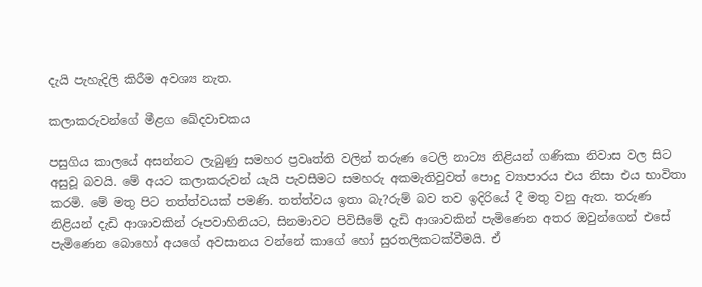දැයි පැහැදිලි කිරීම අවශ්‍ය නැත.

කලාකරුවන්ගේ මීළග ඛේදවාචකය

පසුගිය කාලයේ අසන්නට ලැබුණු සමහර ප්‍රවෘත්ති වලින් තරුණ ටෙලි නාට්‍ය නිළියන් ගණිකා නිවාස වල සිට අසුවූ බවයි. මේ අයට කලාකරුවන් යැයි පැවසීමට සමහරු අකමැතිවුවත් පොදු ව්‍යාපාරය එය නිසා එය භාවිතා කරමි. මේ මතු පිට තත්ත්වයක් පමණි. තත්ත්වය ඉතා බැ?රුම් බව තව ඉදිරියේ දී මතු වනු ඇත. තරුණ නිළියන් දැඩි ආශාවකින් රූපවාහිනියට, සිනමාවට පිවිසීමේ දැඩි ආශාවකින් පැමිණෙන අතර ඔවුන්ගෙන් එසේ පැමිණෙන බොහෝ අයගේ අවසානය වන්නේ කාගේ හෝ සුරතලිකටක්වීමයි. ඒ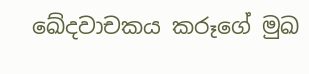ඛේදවාචකය කරූගේ මුඛ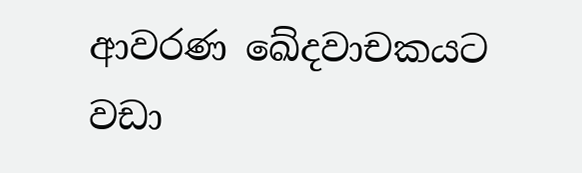ආවරණ ඛේදවාචකයට වඩා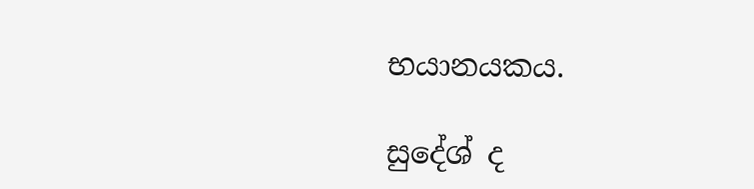භයානයකය.

සුදේශ් ද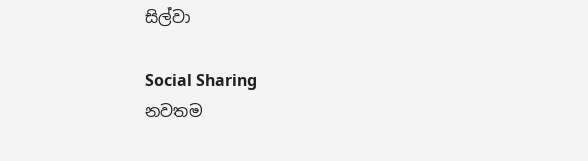සිල්වා

Social Sharing
නවතම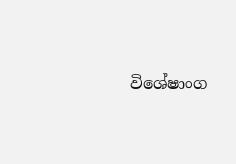විශේෂාංග